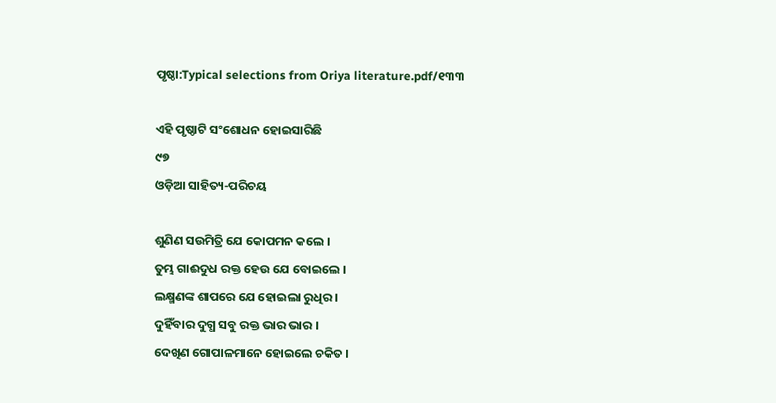ପୃଷ୍ଠା:Typical selections from Oriya literature.pdf/୧୩୩

ଏହି ପୃଷ୍ଠାଟି ସଂଶୋଧନ ହୋଇସାରିଛି
୯୭
ଓଡ଼ିଆ ସାହିତ୍ୟ-ପରିଚୟ

ଶୁଣିଣ ସଉମିତ୍ରି ଯେ କୋପମନ କଲେ ।
ତୁମ୍ଭ ଗାଈଦୁଧ ରକ୍ତ ହେଉ ଯେ ବୋଇଲେ ।
ଲକ୍ଷ୍ମଣଙ୍କ ଶାପରେ ଯେ ହୋଇଲା ରୁଧିର ।
ଦୁହିଁବାର ଦୁଗ୍ଧ ସବୁ ରକ୍ତ ଭାର ଭାର ।
ଦେଖିଣ ଗୋପାଳମାନେ ହୋଇଲେ ଚକିତ ।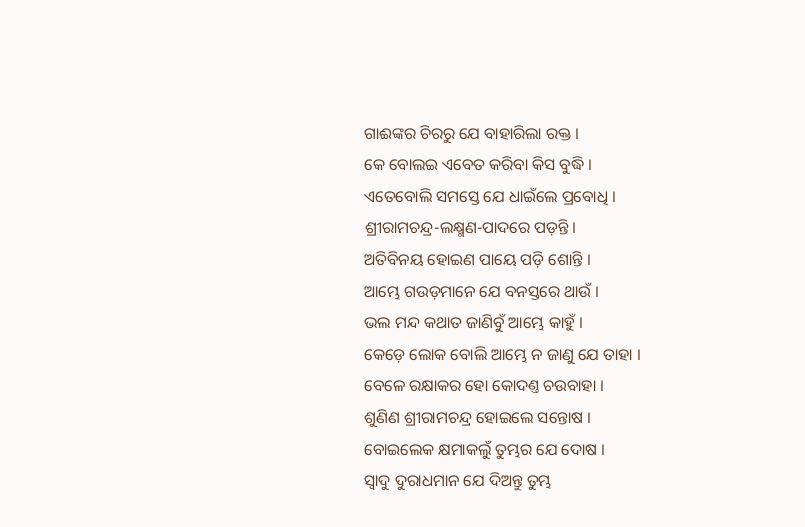ଗାଈଙ୍କର ଚିରରୁ ଯେ ବାହାରିଲା ରକ୍ତ ।
କେ ବୋଲଇ ଏବେତ କରିବା କିସ ବୁଦ୍ଧି ।
ଏତେବୋଲି ସମସ୍ତେ ଯେ ଧାଇଁଲେ ପ୍ରବୋଧି ।
ଶ୍ରୀରାମଚନ୍ଦ୍ର-ଲକ୍ଷ୍ମଣ-ପାଦରେ ପଡ଼ନ୍ତି ।
ଅତିବିନୟ ହୋଇଣ ପାୟେ ପଡ଼ି ଶୋନ୍ତି ।
ଆମ୍ଭେ ଗଉଡ଼ମାନେ ଯେ ବନସ୍ତରେ ଥାଉଁ ।
ଭଲ ମନ୍ଦ କଥାତ ଜାଣିବୁଁ ଆମ୍ଭେ କାହୁଁ ।
କେଡ଼େ ଲୋକ ବୋଲି ଆମ୍ଭେ ନ ଜାଣୁ ଯେ ତାହା ।
ବେଳେ ରକ୍ଷାକର ହୋ କୋଦଣ୍ତ ଚଉବାହା ।
ଶୁଣିଣ ଶ୍ରୀରାମଚନ୍ଦ୍ର ହୋଇଲେ ସନ୍ତୋଷ ।
ବୋଇଲେକ କ୍ଷମାକଲୁଁ ତୁମ୍ଭର ଯେ ଦୋଷ ।
ସ୍ୱାଦୁ ଦୁରାଧମାନ ଯେ ଦିଅନ୍ତୁ ତୁମ୍ଭ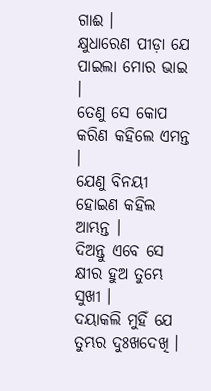ଗାଈ ।
କ୍ଷୁଧାରେଣ ପୀଡ଼ା ଯେ ପାଇଲା ମୋର ଭାଇ ।
ତେଣୁ ସେ କୋପ କରିଣ କ‌ହିଲେ ଏମନ୍ତ ।
ଯେଣୁ ବିନୟୀ ହୋଇଣ କ‌ହିଲ ଆମ୍ଭନ୍ତ ।
ଦିଅନ୍ତୁ ଏବେ ସେ କ୍ଷୀର ହୁଅ ତୁମ୍ଭେ ସୁଖୀ ।
ଦୟାକଲି ମୁହିଁ ଯେ ତୁମ୍ଭର ଦୁଃଖଦେଖି ।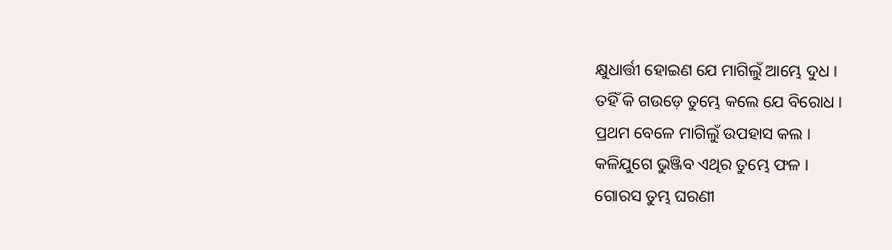କ୍ଷୁଧାର୍ତ୍ତୀ ହୋଇଣ ଯେ ମାଗିଲୁଁ ଆମ୍ଭେ ଦୁଧ ।
ତ‌ହିଁ କି ଗଉଡ଼େ ତୁମ୍ଭେ କଲେ ଯେ ବିରୋଧ ।
ପ୍ରଥମ ବେଳେ ମାଗିଲୁଁ ଉପ‌ହାସ କଲ ।
କଳିଯୁଗେ ଭୁଞ୍ଜିବ ଏଥିର ତୁମ୍ଭେ ଫଳ ।
ଗୋରସ ତୁମ୍ଭ ଘରଣୀ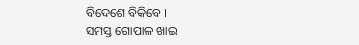ବିଦେଶେ ବିକିବେ ।
ସମସ୍ତ ଗୋପାଳ ଖାଇ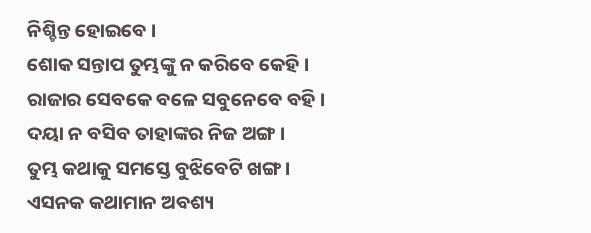ନିଶ୍ଚିନ୍ତ ହୋଇବେ ।
ଶୋକ ସନ୍ତାପ ତୁମ୍ଭଙ୍କୁ ନ କରିବେ କେହି ।
ରାଜାର ସେବକେ ବଳେ ସବୁନେବେ ବ‌ହି ।
ଦୟା ନ ବସିବ ତାହାଙ୍କର ନିଜ ଅଙ୍ଗ ।
ତୁମ୍ଭ କଥାକୁ ସମସ୍ତେ ବୁଝିବେଟି ଖଙ୍ଗ ।
ଏସନ‌କ କଥାମାନ ଅବଶ୍ୟ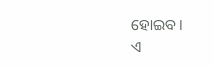ହୋଇବ ।
ଏ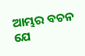ଆମ୍ଭର ବଚନ ଯେ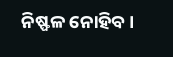ନିଷ୍ଫଳ ନୋହିବ ।